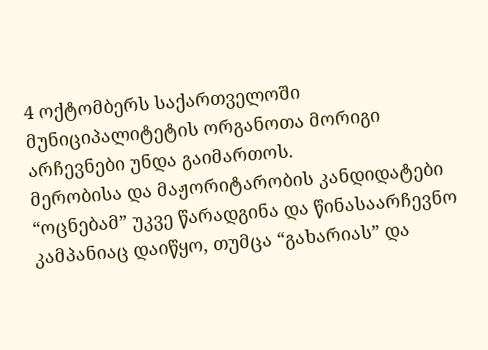4 ოქტომბერს საქართველოში მუნიციპალიტეტის ორგანოთა მორიგი არჩევნები უნდა გაიმართოს.
მერობისა და მაჟორიტარობის კანდიდატები “ოცნებამ” უკვე წარადგინა და წინასაარჩევნო კამპანიაც დაიწყო, თუმცა “გახარიას” და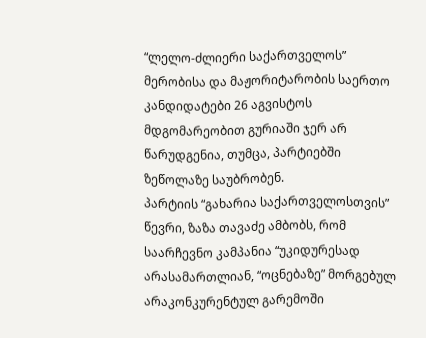“ლელო-ძლიერი საქართველოს” მერობისა და მაჟორიტარობის საერთო კანდიდატები 26 აგვისტოს მდგომარეობით გურიაში ჯერ არ წარუდგენია, თუმცა, პარტიებში ზეწოლაზე საუბრობენ.
პარტიის “გახარია საქართველოსთვის” წევრი, ზაზა თავაძე ამბობს, რომ საარჩევნო კამპანია “უკიდურესად არასამართლიან, “ოცნებაზე” მორგებულ არაკონკურენტულ გარემოში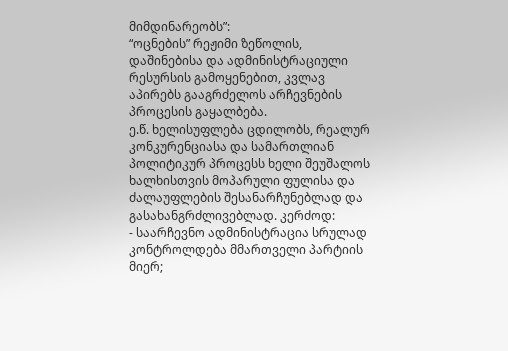მიმდინარეობს”:
“ოცნების” რეჟიმი ზეწოლის, დაშინებისა და ადმინისტრაციული რესურსის გამოყენებით, კვლავ აპირებს გააგრძელოს არჩევნების პროცესის გაყალბება.
ე.წ. ხელისუფლება ცდილობს, რეალურ კონკურენციასა და სამართლიან პოლიტიკურ პროცესს ხელი შეუშალოს ხალხისთვის მოპარული ფულისა და ძალაუფლების შესანარჩუნებლად და გასახანგრძლივებლად. კერძოდ:
- საარჩევნო ადმინისტრაცია სრულად კონტროლდება მმართველი პარტიის მიერ;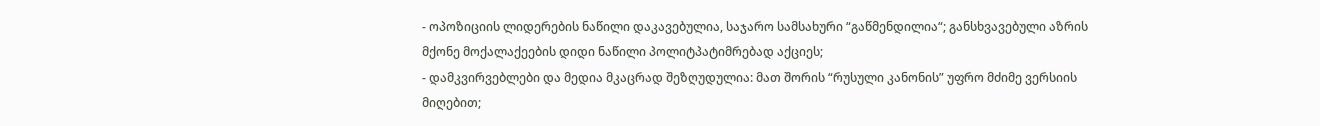- ოპოზიციის ლიდერების ნაწილი დაკავებულია, საჯარო სამსახური “გაწმენდილია“; განსხვავებული აზრის მქონე მოქალაქეების დიდი ნაწილი პოლიტპატიმრებად აქციეს;
- დამკვირვებლები და მედია მკაცრად შეზღუდულია: მათ შორის “რუსული კანონის” უფრო მძიმე ვერსიის მიღებით;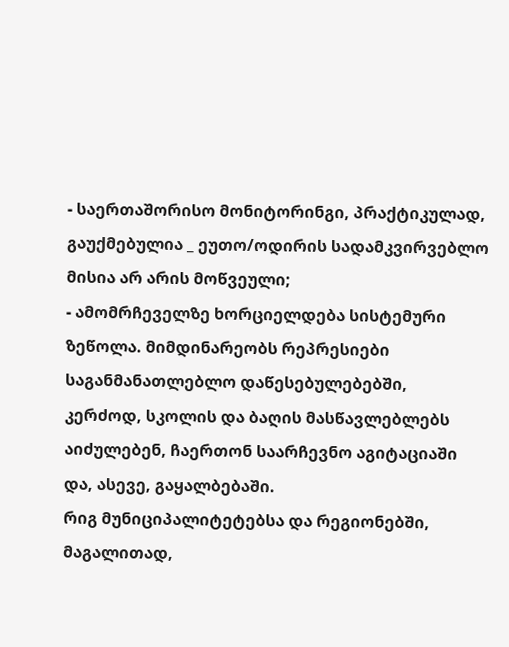- საერთაშორისო მონიტორინგი, პრაქტიკულად, გაუქმებულია _ ეუთო/ოდირის სადამკვირვებლო მისია არ არის მოწვეული;
- ამომრჩეველზე ხორციელდება სისტემური ზეწოლა. მიმდინარეობს რეპრესიები საგანმანათლებლო დაწესებულებებში, კერძოდ, სკოლის და ბაღის მასწავლებლებს აიძულებენ, ჩაერთონ საარჩევნო აგიტაციაში და, ასევე, გაყალბებაში.
რიგ მუნიციპალიტეტებსა და რეგიონებში, მაგალითად,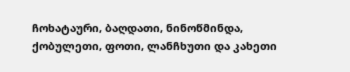ჩოხატაური, ბაღდათი, ნინოწმინდა, ქობულეთი, ფოთი, ლანჩხუთი და კახეთი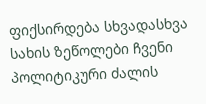ფიქსირდება სხვადასხვა სახის ზეწოლები ჩვენი პოლიტიკური ძალის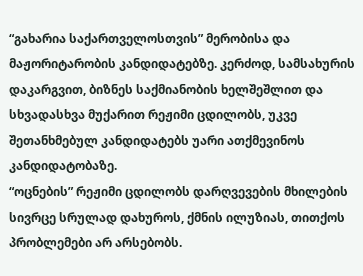“გახარია საქართველოსთვის” მერობისა და მაჟორიტარობის კანდიდატებზე. კერძოდ, სამსახურის დაკარგვით, ბიზნეს საქმიანობის ხელშეშლით და სხვადასხვა მუქარით რეჟიმი ცდილობს, უკვე შეთანხმებულ კანდიდატებს უარი ათქმევინოს კანდიდატობაზე.
“ოცნების” რეჟიმი ცდილობს დარღვევების მხილების სივრცე სრულად დახუროს, ქმნის ილუზიას, თითქოს პრობლემები არ არსებობს.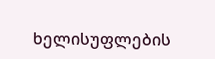ხელისუფლების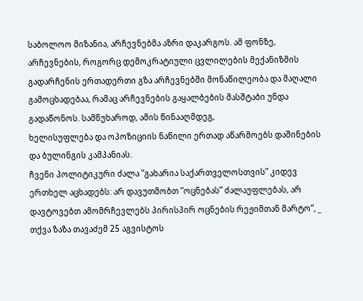საბოლოო მიზანია, არჩევნებმა აზრი დაკარგოს. ამ ფონზე, არჩევნების, როგორც დემოკრატიული ცვლილების მექანიზმის გადარჩენის ერთადერთი გზა არჩევნებში მონაწილეობა და მაღალი გამოცხადებაა, რამაც არჩევნების გაყალბების მასშტაბი უნდა გადაწონოს. სამწუხაროდ, ამის წინააღმდეგ,
ხელისუფლება და ოპოზიციის ნაწილი ერთად აწარმოებს დაშინების და ბულინგის კამპანიას.
ჩვენი პოლიტიკური ძალა “გახარია საქართველოსთვის” კიდევ ერთხელ აცხადებს: არ დავუთმობთ “ოცნებას” ძალაუფლებას, არ დავტოვებთ ამომრჩევლებს პირისპირ ოცნების რეჟიმთან მარტო“, _ თქვა ზაზა თავაძემ 25 აგვისტოს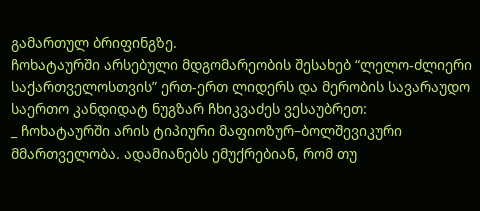გამართულ ბრიფინგზე.
ჩოხატაურში არსებული მდგომარეობის შესახებ “ლელო-ძლიერი საქართველოსთვის” ერთ-ერთ ლიდერს და მერობის სავარაუდო საერთო კანდიდატ ნუგზარ ჩხიკვაძეს ვესაუბრეთ:
_ ჩოხატაურში არის ტიპიური მაფიოზურ–ბოლშევიკური მმართველობა. ადამიანებს ემუქრებიან, რომ თუ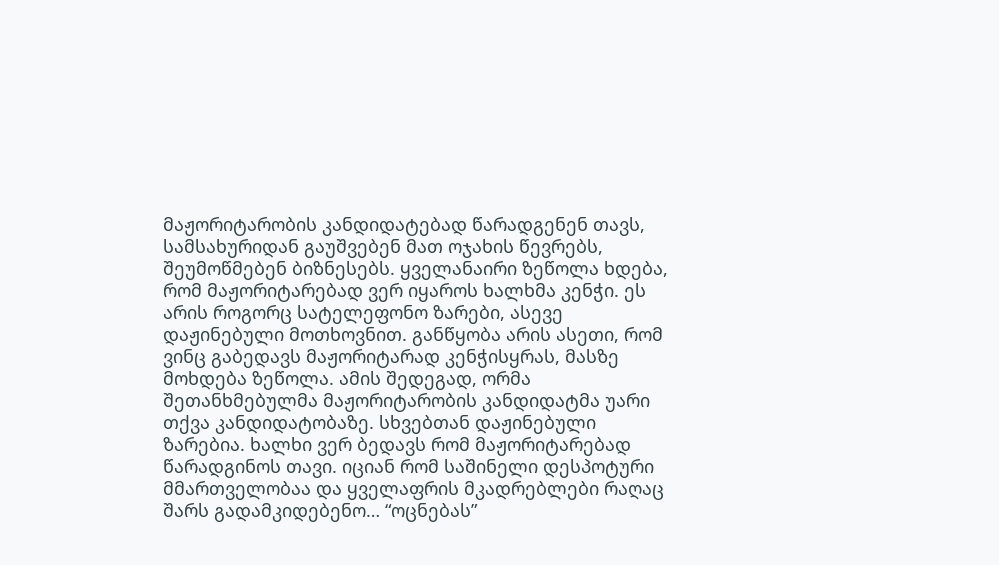მაჟორიტარობის კანდიდატებად წარადგენენ თავს, სამსახურიდან გაუშვებენ მათ ოჯახის წევრებს, შეუმოწმებენ ბიზნესებს. ყველანაირი ზეწოლა ხდება, რომ მაჟორიტარებად ვერ იყაროს ხალხმა კენჭი. ეს არის როგორც სატელეფონო ზარები, ასევე დაჟინებული მოთხოვნით. განწყობა არის ასეთი, რომ ვინც გაბედავს მაჟორიტარად კენჭისყრას, მასზე მოხდება ზეწოლა. ამის შედეგად, ორმა შეთანხმებულმა მაჟორიტარობის კანდიდატმა უარი თქვა კანდიდატობაზე. სხვებთან დაჟინებული ზარებია. ხალხი ვერ ბედავს რომ მაჟორიტარებად წარადგინოს თავი. იციან რომ საშინელი დესპოტური მმართველობაა და ყველაფრის მკადრებლები რაღაც შარს გადამკიდებენო… “ოცნებას”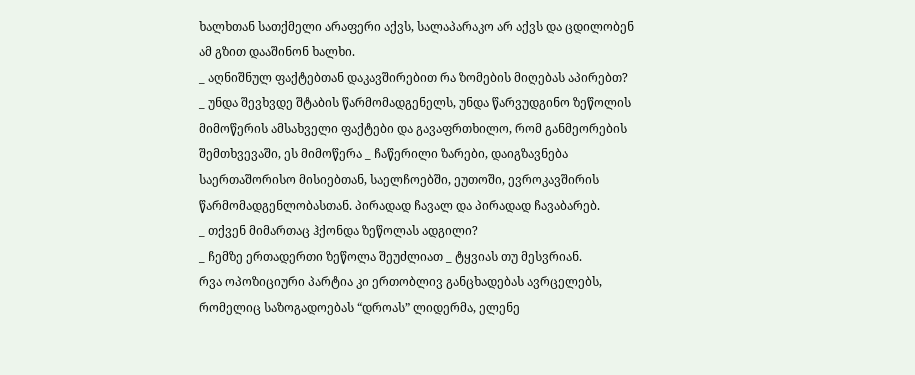ხალხთან სათქმელი არაფერი აქვს, სალაპარაკო არ აქვს და ცდილობენ ამ გზით დააშინონ ხალხი.
_ აღნიშნულ ფაქტებთან დაკავშირებით რა ზომების მიღებას აპირებთ?
_ უნდა შევხვდე შტაბის წარმომადგენელს, უნდა წარვუდგინო ზეწოლის მიმოწერის ამსახველი ფაქტები და გავაფრთხილო, რომ განმეორების შემთხვევაში, ეს მიმოწერა _ ჩაწერილი ზარები, დაიგზავნება საერთაშორისო მისიებთან, საელჩოებში, ეუთოში, ევროკავშირის წარმომადგენლობასთან. პირადად ჩავალ და პირადად ჩავაბარებ.
_ თქვენ მიმართაც ჰქონდა ზეწოლას ადგილი?
_ ჩემზე ერთადერთი ზეწოლა შეუძლიათ _ ტყვიას თუ მესვრიან.
რვა ოპოზიციური პარტია კი ერთობლივ განცხადებას ავრცელებს, რომელიც საზოგადოებას “დროას” ლიდერმა, ელენე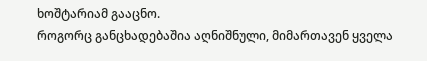ხოშტარიამ გააცნო.
როგორც განცხადებაშია აღნიშნული, მიმართავენ ყველა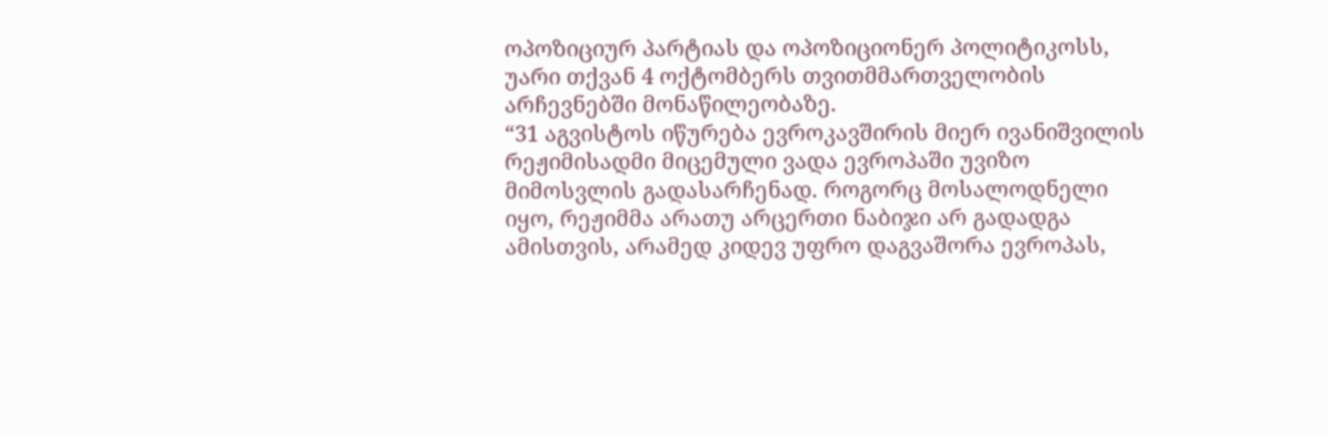ოპოზიციურ პარტიას და ოპოზიციონერ პოლიტიკოსს, უარი თქვან 4 ოქტომბერს თვითმმართველობის არჩევნებში მონაწილეობაზე.
“31 აგვისტოს იწურება ევროკავშირის მიერ ივანიშვილის რეჟიმისადმი მიცემული ვადა ევროპაში უვიზო მიმოსვლის გადასარჩენად. როგორც მოსალოდნელი იყო, რეჟიმმა არათუ არცერთი ნაბიჯი არ გადადგა ამისთვის, არამედ კიდევ უფრო დაგვაშორა ევროპას,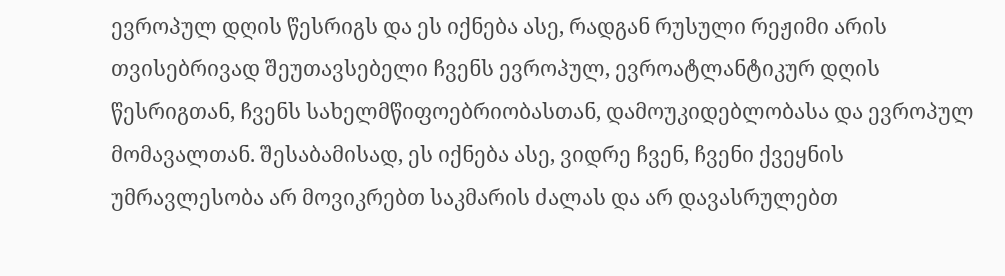ევროპულ დღის წესრიგს და ეს იქნება ასე, რადგან რუსული რეჟიმი არის თვისებრივად შეუთავსებელი ჩვენს ევროპულ, ევროატლანტიკურ დღის წესრიგთან, ჩვენს სახელმწიფოებრიობასთან, დამოუკიდებლობასა და ევროპულ მომავალთან. შესაბამისად, ეს იქნება ასე, ვიდრე ჩვენ, ჩვენი ქვეყნის უმრავლესობა არ მოვიკრებთ საკმარის ძალას და არ დავასრულებთ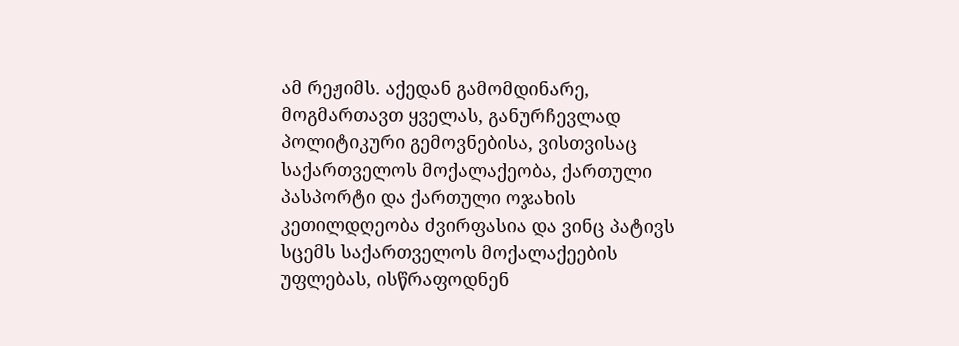ამ რეჟიმს. აქედან გამომდინარე, მოგმართავთ ყველას, განურჩევლად პოლიტიკური გემოვნებისა, ვისთვისაც საქართველოს მოქალაქეობა, ქართული პასპორტი და ქართული ოჯახის კეთილდღეობა ძვირფასია და ვინც პატივს სცემს საქართველოს მოქალაქეების უფლებას, ისწრაფოდნენ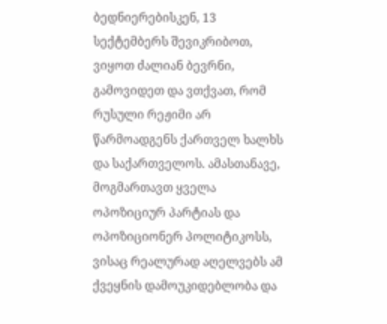ბედნიერებისკენ, 13 სექტემბერს შევიკრიბოთ, ვიყოთ ძალიან ბევრნი, გამოვიდეთ და ვთქვათ, რომ რუსული რეჟიმი არ წარმოადგენს ქართველ ხალხს და საქართველოს. ამასთანავე, მოგმართავთ ყველა ოპოზიციურ პარტიას და ოპოზიციონერ პოლიტიკოსს, ვისაც რეალურად აღელვებს ამ ქვეყნის დამოუკიდებლობა და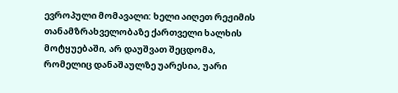ევროპული მომავალი: ხელი აიღეთ რეჟიმის თანამზრახველობაზე ქართველი ხალხის მოტყუებაში, არ დაუშვათ შეცდომა, რომელიც დანაშაულზე უარესია, უარი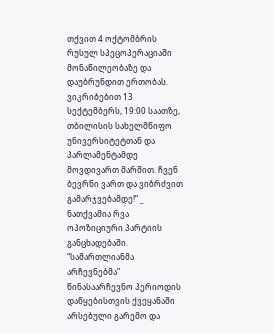თქვით 4 ოქტომბრის რუსულ სპეცოპერაციაში მონაწილეობაზე და დაუბრუნდით ერთობას. ვიკრიბებით 13 სექტემბერს, 19:00 საათზე, თბილისის სახელმწიფო უნივერსიტეტთან და პარლამენტამდე მოვდივართ მარშით. ჩვენ ბევრნი ვართ და ვიბრძვით გამარჯვებამდე!” _ ნათქვამია რვა ოპოზიციური პარტიის განცხადებაში.
“სამართლიანმა არჩევნებმა” წინასაარჩევნო პერიოდის დაწყებისთვის ქვეყანაში არსებული გარემო და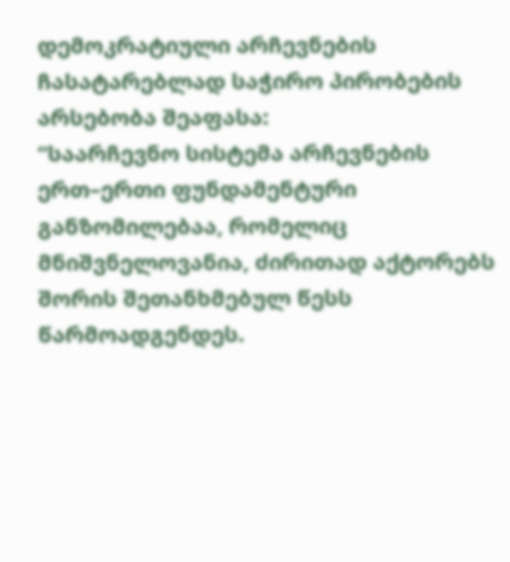დემოკრატიული არჩევნების ჩასატარებლად საჭირო პირობების არსებობა შეაფასა:
“საარჩევნო სისტემა არჩევნების ერთ–ერთი ფუნდამენტური განზომილებაა, რომელიც მნიშვნელოვანია, ძირითად აქტორებს შორის შეთანხმებულ წესს წარმოადგენდეს.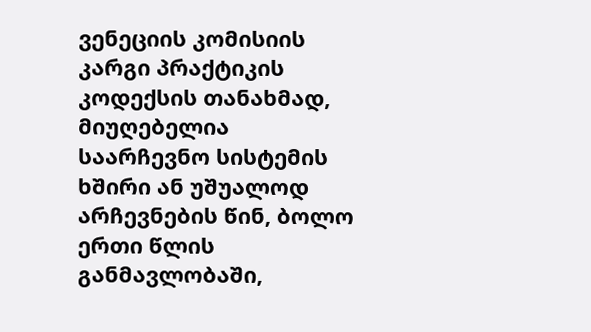ვენეციის კომისიის კარგი პრაქტიკის კოდექსის თანახმად, მიუღებელია საარჩევნო სისტემის ხშირი ან უშუალოდ არჩევნების წინ, ბოლო ერთი წლის განმავლობაში,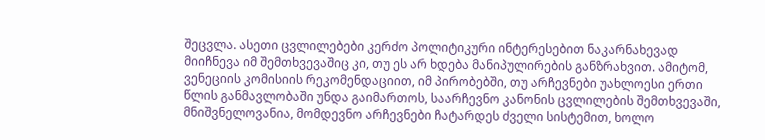შეცვლა. ასეთი ცვლილებები კერძო პოლიტიკური ინტერესებით ნაკარნახევად მიიჩნევა იმ შემთხვევაშიც კი, თუ ეს არ ხდება მანიპულირების განზრახვით. ამიტომ, ვენეციის კომისიის რეკომენდაციით, იმ პირობებში, თუ არჩევნები უახლოესი ერთი წლის განმავლობაში უნდა გაიმართოს, საარჩევნო კანონის ცვლილების შემთხვევაში, მნიშვნელოვანია, მომდევნო არჩევნები ჩატარდეს ძველი სისტემით, ხოლო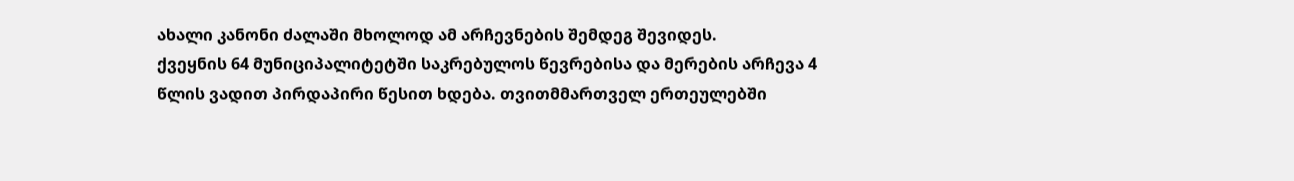ახალი კანონი ძალაში მხოლოდ ამ არჩევნების შემდეგ შევიდეს.
ქვეყნის 64 მუნიციპალიტეტში საკრებულოს წევრებისა და მერების არჩევა 4 წლის ვადით პირდაპირი წესით ხდება. თვითმმართველ ერთეულებში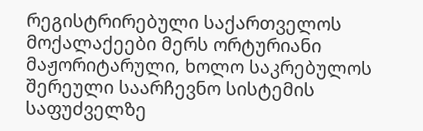რეგისტრირებული საქართველოს მოქალაქეები მერს ორტურიანი მაჟორიტარული, ხოლო საკრებულოს შერეული საარჩევნო სისტემის საფუძველზე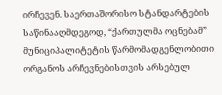ირჩევენ. საერთაშორისო სტანდარტების საწინააღმდეგოდ, “ქართულმა ოცნებამ” მუნიციპალიტეტის წარმომადგენლობითი ორგანოს არჩევნებისთვის არსებულ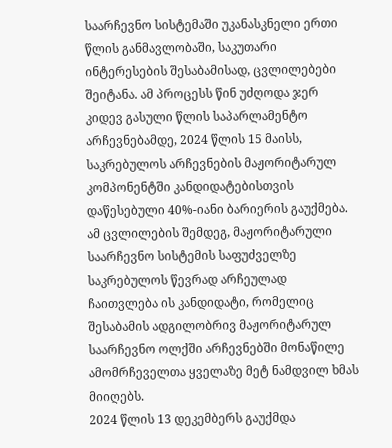საარჩევნო სისტემაში უკანასკნელი ერთი წლის განმავლობაში, საკუთარი ინტერესების შესაბამისად, ცვლილებები შეიტანა. ამ პროცესს წინ უძღოდა ჯერ კიდევ გასული წლის საპარლამენტო არჩევნებამდე, 2024 წლის 15 მაისს, საკრებულოს არჩევნების მაჟორიტარულ კომპონენტში კანდიდატებისთვის დაწესებული 40%-იანი ბარიერის გაუქმება. ამ ცვლილების შემდეგ, მაჟორიტარული საარჩევნო სისტემის საფუძველზე საკრებულოს წევრად არჩეულად ჩაითვლება ის კანდიდატი, რომელიც შესაბამის ადგილობრივ მაჟორიტარულ საარჩევნო ოლქში არჩევნებში მონაწილე ამომრჩეველთა ყველაზე მეტ ნამდვილ ხმას მიიღებს.
2024 წლის 13 დეკემბერს გაუქმდა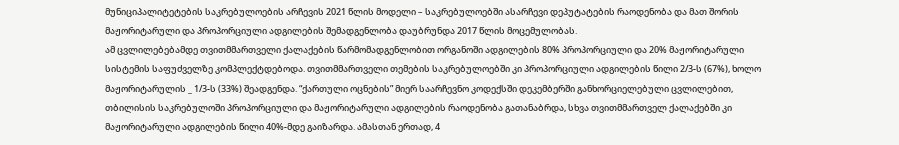მუნიციპალიტეტების საკრებულოების არჩევის 2021 წლის მოდელი – საკრებულოებში ასარჩევი დეპუტატების რაოდენობა და მათ შორის მაჟორიტარული და პროპორციული ადგილების შემადგენლობა დაუბრუნდა 2017 წლის მოცემულობას.
ამ ცვლილებებამდე თვითმმართველი ქალაქების წარმომადგენლობით ორგანოში ადგილების 80% პროპორციული და 20% მაჟორიტარული სისტემის საფუძველზე კომპლექტდებოდა. თვითმმართველი თემების საკრებულოებში კი პროპორციული ადგილების წილი 2/3-ს (67%), ხოლო მაჟორიტარულის _ 1/3-ს (33%) შეადგენდა. “ქართული ოცნების” მიერ საარჩევნო კოდექსში დეკემბერში განხორციელებული ცვლილებით, თბილისის საკრებულოში პროპორციული და მაჟორიტარული ადგილების რაოდენობა გათანაბრდა, სხვა თვითმმართველ ქალაქებში კი მაჟორიტარული ადგილების წილი 40%-მდე გაიზარდა. ამასთან ერთად, 4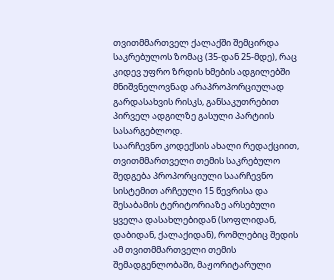თვითმმართველ ქალაქში შემცირდა საკრებულოს ზომაც (35-დან 25-მდე), რაც კიდევ უფრო ზრდის ხმების ადგილებში მნიშვნელოვნად არაპროპორციულად გარდასახვის რისკს, განსაკუთრებით პირველ ადგილზე გასული პარტიის სასარგებლოდ.
საარჩევნო კოდექსის ახალი რედაქციით, თვითმმართველი თემის საკრებულო შედგება პროპორციული საარჩევნო სისტემით არჩეული 15 წევრისა და შესაბამის ტერიტორიაზე არსებული ყველა დასახლებიდან (სოფლიდან, დაბიდან, ქალაქიდან), რომლებიც შედის ამ თვითმმართველი თემის შემადგენლობაში, მაჟორიტარული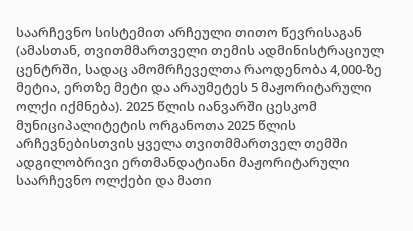საარჩევნო სისტემით არჩეული თითო წევრისაგან (ამასთან, თვითმმართველი თემის ადმინისტრაციულ ცენტრში, სადაც ამომრჩეველთა რაოდენობა 4,000-ზე მეტია, ერთზე მეტი და არაუმეტეს 5 მაჟორიტარული ოლქი იქმნება). 2025 წლის იანვარში ცესკომ მუნიციპალიტეტის ორგანოთა 2025 წლის არჩევნებისთვის ყველა თვითმმართველ თემში ადგილობრივი ერთმანდატიანი მაჟორიტარული საარჩევნო ოლქები და მათი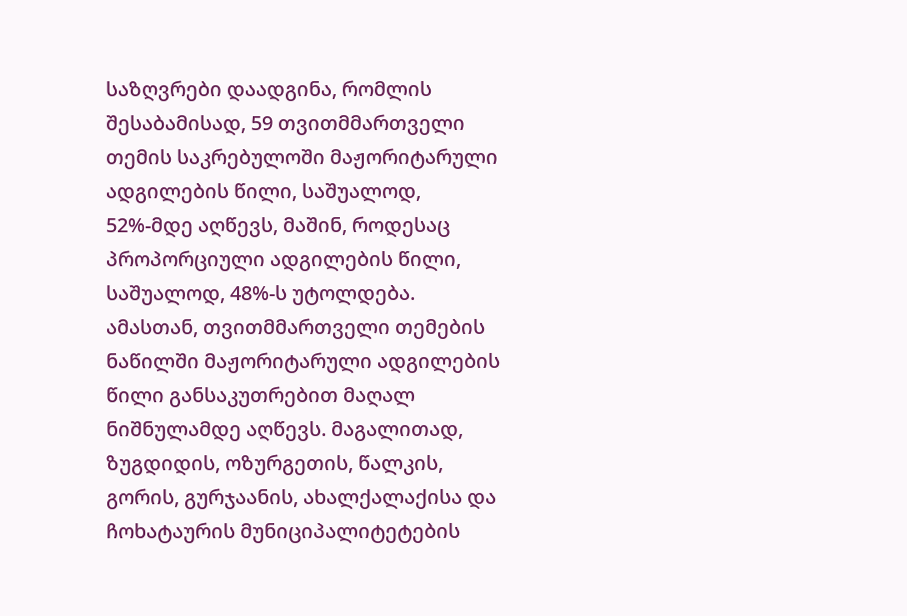საზღვრები დაადგინა, რომლის შესაბამისად, 59 თვითმმართველი თემის საკრებულოში მაჟორიტარული ადგილების წილი, საშუალოდ, 52%-მდე აღწევს, მაშინ, როდესაც პროპორციული ადგილების წილი, საშუალოდ, 48%-ს უტოლდება. ამასთან, თვითმმართველი თემების ნაწილში მაჟორიტარული ადგილების წილი განსაკუთრებით მაღალ ნიშნულამდე აღწევს. მაგალითად, ზუგდიდის, ოზურგეთის, წალკის, გორის, გურჯაანის, ახალქალაქისა და ჩოხატაურის მუნიციპალიტეტების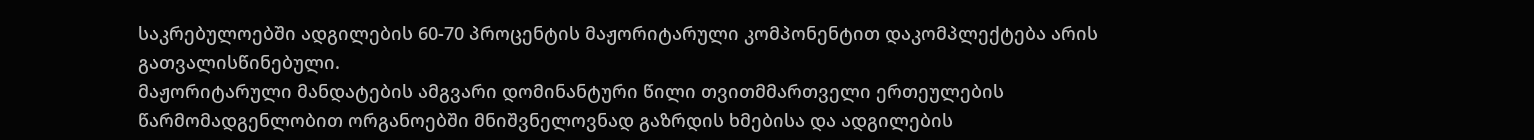საკრებულოებში ადგილების 60-70 პროცენტის მაჟორიტარული კომპონენტით დაკომპლექტება არის გათვალისწინებული.
მაჟორიტარული მანდატების ამგვარი დომინანტური წილი თვითმმართველი ერთეულების წარმომადგენლობით ორგანოებში მნიშვნელოვნად გაზრდის ხმებისა და ადგილების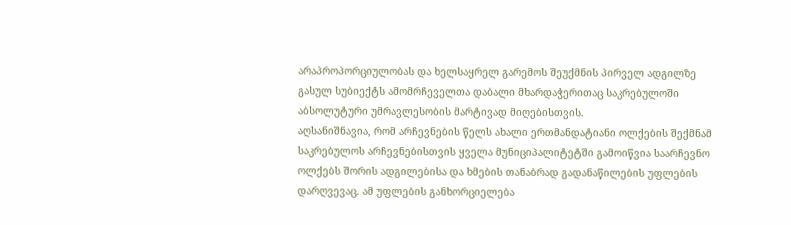არაპროპორციულობას და ხელსაყრელ გარემოს შეუქმნის პირველ ადგილზე გასულ სუბიექტს ამომრჩეველთა დაბალი მხარდაჭერითაც საკრებულოში აბსოლუტური უმრავლესობის მარტივად მიღებისთვის.
აღსანიშნავია, რომ არჩევნების წელს ახალი ერთმანდატიანი ოლქების შექმნამ საკრებულოს არჩევნებისთვის ყველა მუნიციპალიტეტში გამოიწვია საარჩევნო ოლქებს შორის ადგილებისა და ხმების თანაბრად გადანაწილების უფლების დარღვევაც. ამ უფლების განხორციელება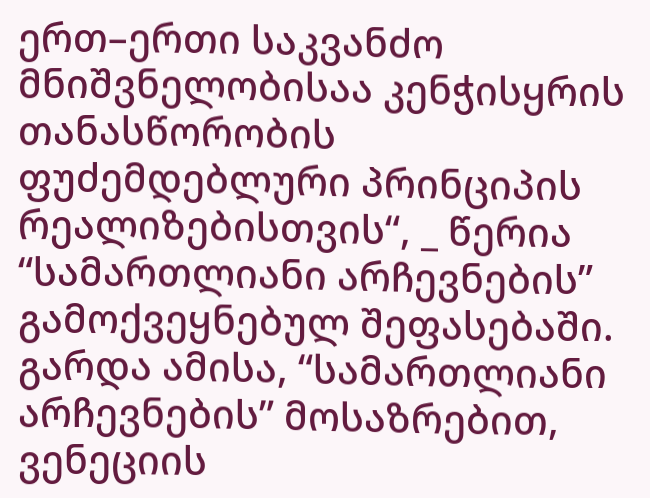ერთ–ერთი საკვანძო მნიშვნელობისაა კენჭისყრის თანასწორობის ფუძემდებლური პრინციპის რეალიზებისთვის“, _ წერია “სამართლიანი არჩევნების” გამოქვეყნებულ შეფასებაში.
გარდა ამისა, “სამართლიანი არჩევნების” მოსაზრებით, ვენეციის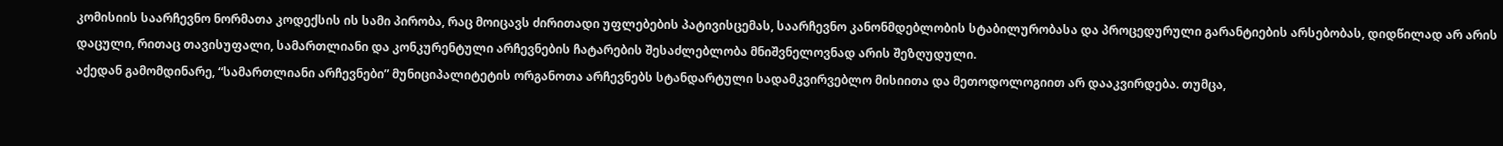კომისიის საარჩევნო ნორმათა კოდექსის ის სამი პირობა, რაც მოიცავს ძირითადი უფლებების პატივისცემას, საარჩევნო კანონმდებლობის სტაბილურობასა და პროცედურული გარანტიების არსებობას, დიდწილად არ არის დაცული, რითაც თავისუფალი, სამართლიანი და კონკურენტული არჩევნების ჩატარების შესაძლებლობა მნიშვნელოვნად არის შეზღუდული.
აქედან გამომდინარე, “სამართლიანი არჩევნები” მუნიციპალიტეტის ორგანოთა არჩევნებს სტანდარტული სადამკვირვებლო მისიითა და მეთოდოლოგიით არ დააკვირდება. თუმცა,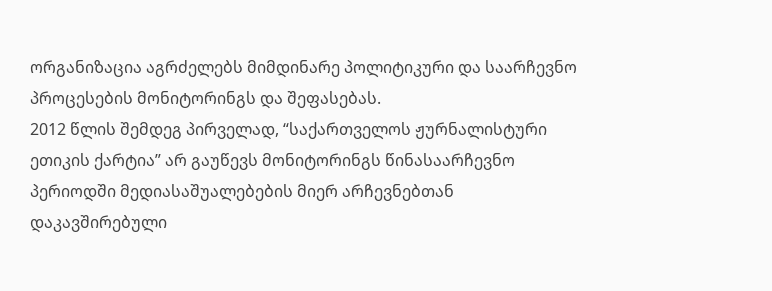ორგანიზაცია აგრძელებს მიმდინარე პოლიტიკური და საარჩევნო პროცესების მონიტორინგს და შეფასებას.
2012 წლის შემდეგ პირველად, “საქართველოს ჟურნალისტური ეთიკის ქარტია” არ გაუწევს მონიტორინგს წინასაარჩევნო პერიოდში მედიასაშუალებების მიერ არჩევნებთან დაკავშირებული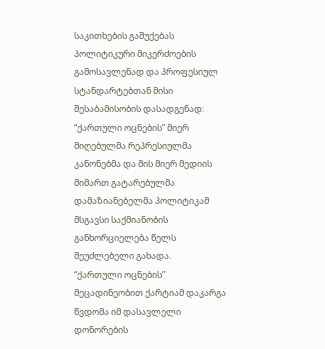საკითხების გაშუქებას პოლიტიკური მიკერძოების გამოსავლენად და პროფესიულ სტანდარტებთან მისი შესაბამისობის დასადგენად:
“ქართული ოცნების” მიერ მიღებულმა რეპრესიულმა კანონებმა და მის მიერ მედიის მიმართ გატარებულმა დამაზიანებელმა პოლიტიკამ მსგავსი საქმიანობის განხორციელება წელს შეუძლებელი გახადა.
“ქართული ოცნების” მეცადინეობით ქარტიამ დაკარგა წვდომა იმ დასავლელი დონორების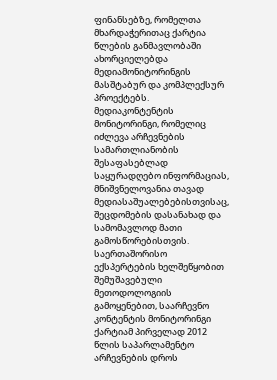ფინანსებზე, რომელთა მხარდაჭერითაც ქარტია წლების განმავლობაში ახორციელებდა მედიამონიტორინგის მასშტაბურ და კომპლექსურ პროექტებს.
მედიაკონტენტის მონიტორინგი, რომელიც იძლევა არჩევნების სამართლიანობის შესაფასებლად საყურადღებო ინფორმაციას, მნიშვნელოვანია თავად მედიასაშუალებებისთვისაც, შეცდომების დასანახად და სამომავლოდ მათი გამოსწორებისთვის.
საერთაშორისო ექსპერტების ხელშეწყობით შემუშავებული მეთოდოლოგიის გამოყენებით, საარჩევნო კონტენტის მონიტორინგი ქარტიამ პირველად 2012 წლის საპარლამენტო არჩევნების დროს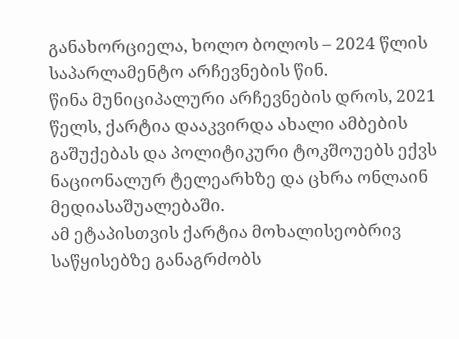განახორციელა, ხოლო ბოლოს – 2024 წლის საპარლამენტო არჩევნების წინ.
წინა მუნიციპალური არჩევნების დროს, 2021 წელს, ქარტია დააკვირდა ახალი ამბების გაშუქებას და პოლიტიკური ტოკშოუებს ექვს ნაციონალურ ტელეარხზე და ცხრა ონლაინ მედიასაშუალებაში.
ამ ეტაპისთვის ქარტია მოხალისეობრივ საწყისებზე განაგრძობს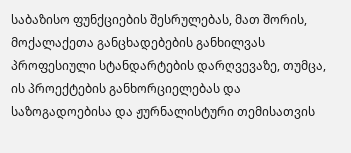საბაზისო ფუნქციების შესრულებას, მათ შორის, მოქალაქეთა განცხადებების განხილვას პროფესიული სტანდარტების დარღვევაზე, თუმცა, ის პროექტების განხორციელებას და საზოგადოებისა და ჟურნალისტური თემისათვის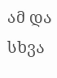ამ და სხვა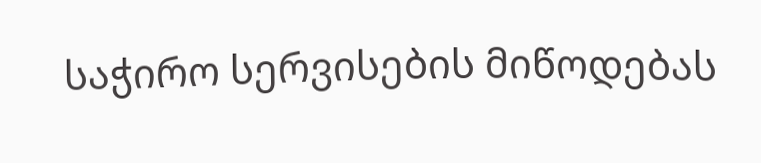საჭირო სერვისების მიწოდებას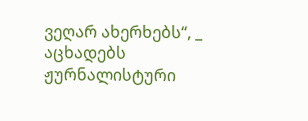ვეღარ ახერხებს“, _ აცხადებს ჟურნალისტური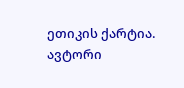ეთიკის ქარტია.
ავტორი